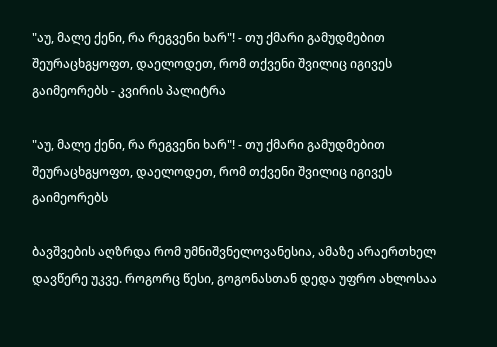"აუ, მალე ქენი, რა რეგვენი ხარ"! - თუ ქმარი გამუდმებით შეურაცხგყოფთ, დაელოდეთ, რომ თქვენი შვილიც იგივეს გაიმეორებს - კვირის პალიტრა

"აუ, მალე ქენი, რა რეგვენი ხარ"! - თუ ქმარი გამუდმებით შეურაცხგყოფთ, დაელოდეთ, რომ თქვენი შვილიც იგივეს გაიმეორებს

ბავშვების აღზრდა რომ უმნიშვნელოვანესია, ამაზე არაერთხელ დავწერე უკვე. როგორც წესი, გოგონასთან დედა უფრო ახლოსაა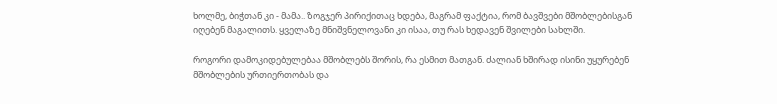ხოლმე, ბიჭთან კი - მამა.. ზოგჯერ პირიქითაც ხდება, მაგრამ ფაქტია, რომ ბავშვები მშობლებისგან იღებენ მაგალითს. ყველაზე მნიშვნელოვანი კი ისაა, თუ რას ხედავენ შვილები სახლში.

როგორი დამოკიდებულებაა მშობლებს შორის, რა ესმით მათგან. ძალიან ხშირად ისინი უყურებენ მშობლების ურთიერთობას და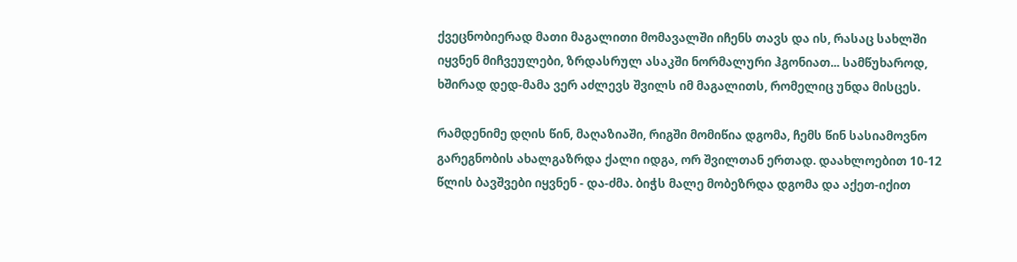ქვეცნობიერად მათი მაგალითი მომავალში იჩენს თავს და ის, რასაც სახლში იყვნენ მიჩვეულები, ზრდასრულ ასაკში ნორმალური ჰგონიათ... სამწუხაროდ, ხშირად დედ-მამა ვერ აძლევს შვილს იმ მაგალითს, რომელიც უნდა მისცეს.

რამდენიმე დღის წინ, მაღაზიაში, რიგში მომიწია დგომა, ჩემს წინ სასიამოვნო გარეგნობის ახალგაზრდა ქალი იდგა, ორ შვილთან ერთად. დაახლოებით 10-12 წლის ბავშვები იყვნენ - და-ძმა. ბიჭს მალე მობეზრდა დგომა და აქეთ-იქით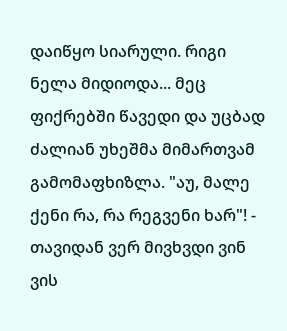დაიწყო სიარული. რიგი ნელა მიდიოდა... მეც ფიქრებში წავედი და უცბად ძალიან უხეშმა მიმართვამ გამომაფხიზლა. "აუ, მალე ქენი რა, რა რეგვენი ხარ"! - თავიდან ვერ მივხვდი ვინ ვის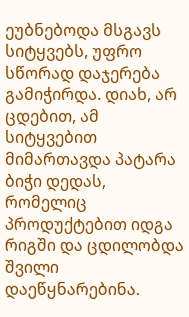ეუბნებოდა მსგავს სიტყვებს, უფრო სწორად დაჯერება გამიჭირდა. დიახ, არ ცდებით, ამ სიტყვებით მიმართავდა პატარა ბიჭი დედას, რომელიც პროდუქტებით იდგა რიგში და ცდილობდა შვილი დაეწყნარებინა.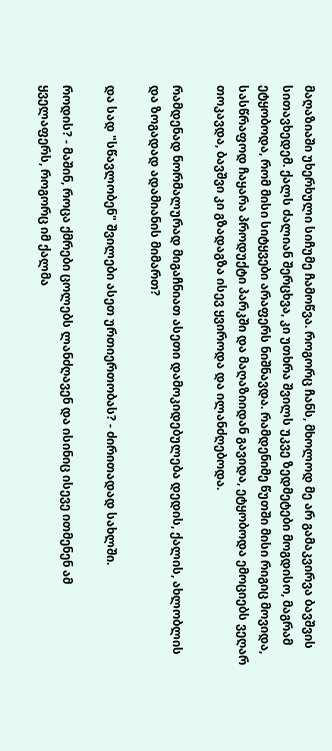მაღაზიაში უხერხული სიჩუმე ჩამოწვა. როგორც ჩანს, მხოლოდ მე არ გამაკვირვა ბავშვის სითავხედემ. ქალს ძალიან შერცხვა, კი უთხრა შვილს უკვე ზედმეტები მოგდისო, მაგრამ ეტყობოდა, რომ მისი სიტყვები არაფერს ნიშნავდა. რამდენიმე წუთში მისი რიგიც მოვიდა, სასწრაფოდ ჩაყარა პროდუქტი პარკში და მაღაზიიდან გავიდა, ეტყობოდა ემოციებს ვეღარ თოკავდა, ბავშვი კი გზადაგზა ისევ ყვიროდა და ილანძღებოდა.

რამდენად ნორმალურად მიგაჩნიათ ასეთი დამოკიდებულება დედის, ქალის, ახლობლის და ზოგადად ადამიანის მიმართ?

და სად "სწავლობენ" შვილები ასეთ ურთიერთობას? - ძირითადად სახლში.

როდის? - მაშინ, როცა ქმრები ცოლებს ლანძღავენ და ისინიც ისევე ითმენენ ამ ყველაფერს, როგორც იმ ქალმა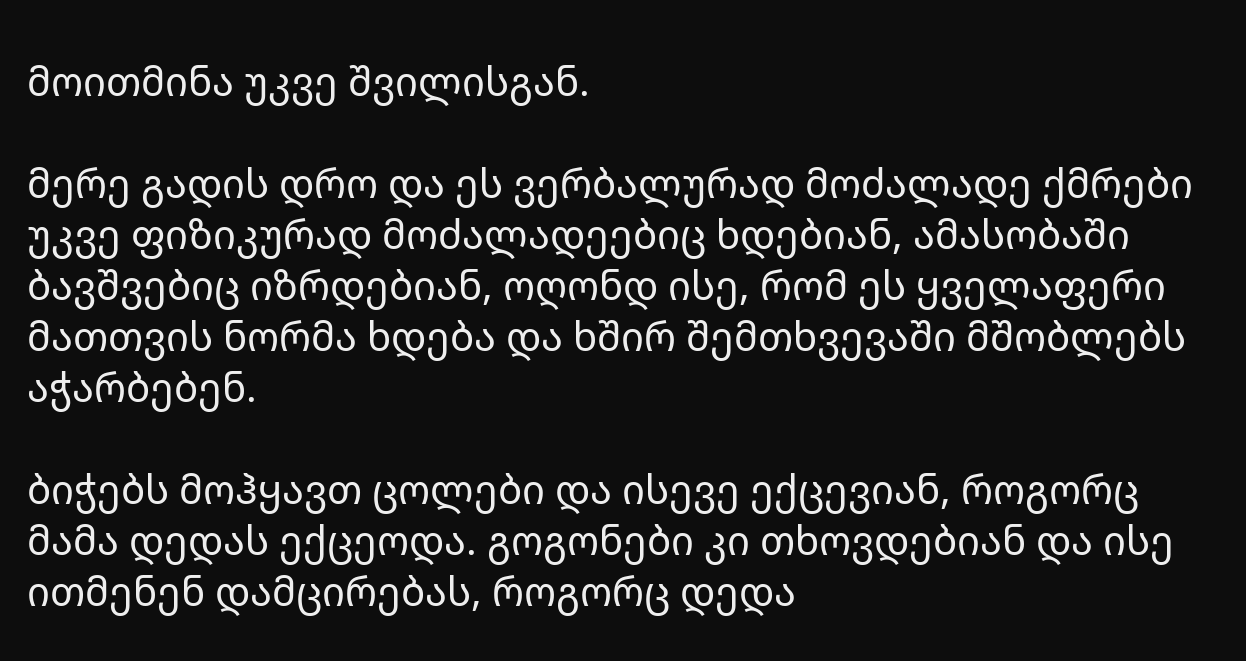მოითმინა უკვე შვილისგან.

მერე გადის დრო და ეს ვერბალურად მოძალადე ქმრები უკვე ფიზიკურად მოძალადეებიც ხდებიან, ამასობაში ბავშვებიც იზრდებიან, ოღონდ ისე, რომ ეს ყველაფერი მათთვის ნორმა ხდება და ხშირ შემთხვევაში მშობლებს აჭარბებენ.

ბიჭებს მოჰყავთ ცოლები და ისევე ექცევიან, როგორც მამა დედას ექცეოდა. გოგონები კი თხოვდებიან და ისე ითმენენ დამცირებას, როგორც დედა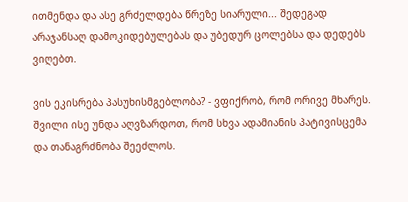ითმენდა და ასე გრძელდება წრეზე სიარული... შედეგად არაჯანსაღ დამოკიდებულებას და უბედურ ცოლებსა და დედებს ვიღებთ.

ვის ეკისრება პასუხისმგებლობა? - ვფიქრობ, რომ ორივე მხარეს. შვილი ისე უნდა აღვზარდოთ, რომ სხვა ადამიანის პატივისცემა და თანაგრძნობა შეეძლოს.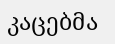კაცებმა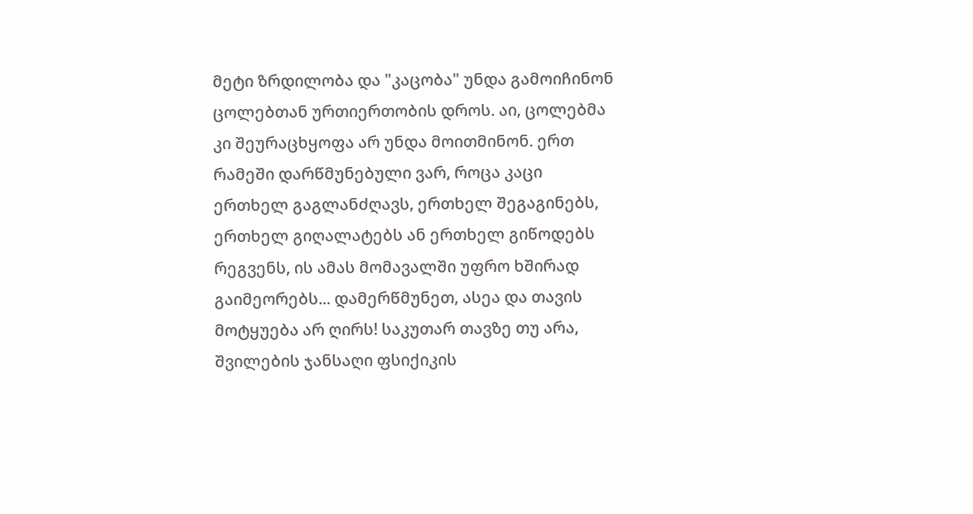მეტი ზრდილობა და "კაცობა" უნდა გამოიჩინონ ცოლებთან ურთიერთობის დროს. აი, ცოლებმა კი შეურაცხყოფა არ უნდა მოითმინონ. ერთ რამეში დარწმუნებული ვარ, როცა კაცი ერთხელ გაგლანძღავს, ერთხელ შეგაგინებს, ერთხელ გიღალატებს ან ერთხელ გიწოდებს რეგვენს, ის ამას მომავალში უფრო ხშირად გაიმეორებს... დამერწმუნეთ, ასეა და თავის მოტყუება არ ღირს! საკუთარ თავზე თუ არა, შვილების ჯანსაღი ფსიქიკის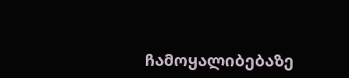ჩამოყალიბებაზე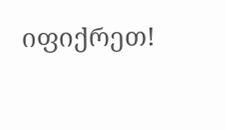იფიქრეთ!